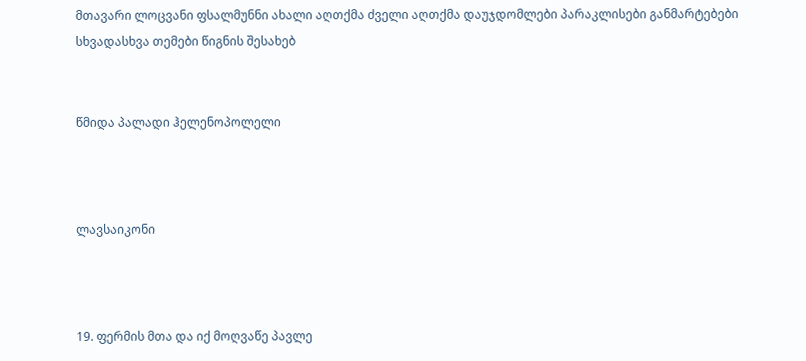მთავარი ლოცვანი ფსალმუნნი ახალი აღთქმა ძველი აღთქმა დაუჯდომლები პარაკლისები განმარტებები სხვადასხვა თემები წიგნის შესახებ


წმიდა პალადი ჰელენოპოლელი



ლავსაიკონი



19. ფერმის მთა და იქ მოღვაწე პავლე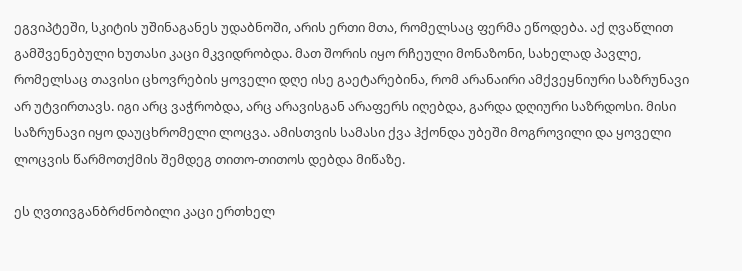ეგვიპტეში, სკიტის უშინაგანეს უდაბნოში, არის ერთი მთა, რომელსაც ფერმა ეწოდება. აქ ღვაწლით გამშვენებული ხუთასი კაცი მკვიდრობდა. მათ შორის იყო რჩეული მონაზონი, სახელად პავლე, რომელსაც თავისი ცხოვრების ყოველი დღე ისე გაეტარებინა, რომ არანაირი ამქვეყნიური საზრუნავი არ უტვირთავს. იგი არც ვაჭრობდა, არც არავისგან არაფერს იღებდა, გარდა დღიური საზრდოსი. მისი საზრუნავი იყო დაუცხრომელი ლოცვა. ამისთვის სამასი ქვა ჰქონდა უბეში მოგროვილი და ყოველი ლოცვის წარმოთქმის შემდეგ თითო-თითოს დებდა მიწაზე.

ეს ღვთივგანბრძნობილი კაცი ერთხელ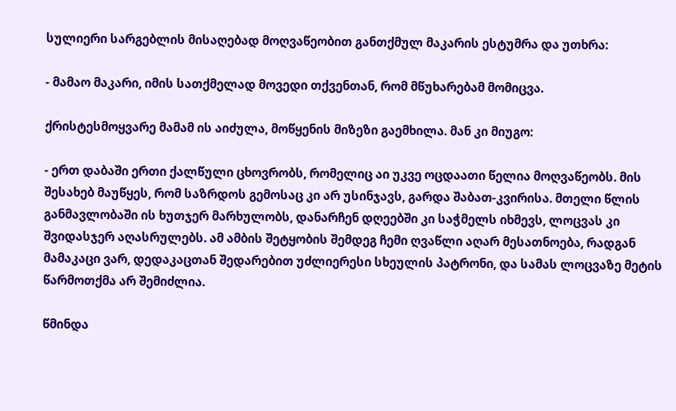სულიერი სარგებლის მისაღებად მოღვაწეობით განთქმულ მაკარის ესტუმრა და უთხრა:

- მამაო მაკარი, იმის სათქმელად მოვედი თქვენთან, რომ მწუხარებამ მომიცვა.

ქრისტესმოყვარე მამამ ის აიძულა, მოწყენის მიზეზი გაემხილა. მან კი მიუგო:

- ერთ დაბაში ერთი ქალწული ცხოვრობს, რომელიც აი უკვე ოცდაათი წელია მოღვაწეობს. მის შესახებ მაუწყეს, რომ საზრდოს გემოსაც კი არ უსინჯავს, გარდა შაბათ-კვირისა. მთელი წლის განმავლობაში ის ხუთჯერ მარხულობს, დანარჩენ დღეებში კი საჭმელს იხმევს, ლოცვას კი შვიდასჯერ აღასრულებს. ამ ამბის შეტყობის შემდეგ ჩემი ღვაწლი აღარ მესათნოება, რადგან მამაკაცი ვარ, დედაკაცთან შედარებით უძლიერესი სხეულის პატრონი, და სამას ლოცვაზე მეტის წარმოთქმა არ შემიძლია.

წმინდა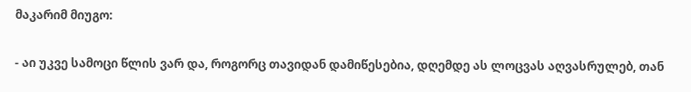მაკარიმ მიუგო:

- აი უკვე სამოცი წლის ვარ და, როგორც თავიდან დამიწესებია, დღემდე ას ლოცვას აღვასრულებ, თან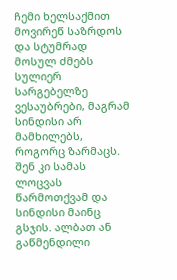ჩემი ხელსაქმით მოვირეწ საზრდოს და სტუმრად მოსულ ძმებს სულიერ სარგებელზე ვესაუბრები, მაგრამ სინდისი არ მამხილებს, როგორც ზარმაცს. შენ კი სამას ლოცვას წარმოთქვამ და სინდისი მაინც გსჯის. ალბათ ან გაწმენდილი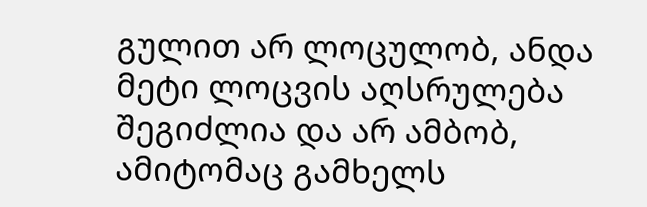გულით არ ლოცულობ, ანდა მეტი ლოცვის აღსრულება შეგიძლია და არ ამბობ, ამიტომაც გამხელს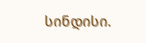სინდისი.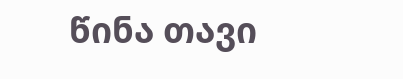წინა თავი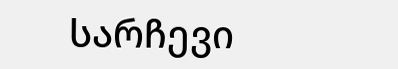სარჩევი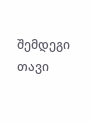შემდეგი თავი